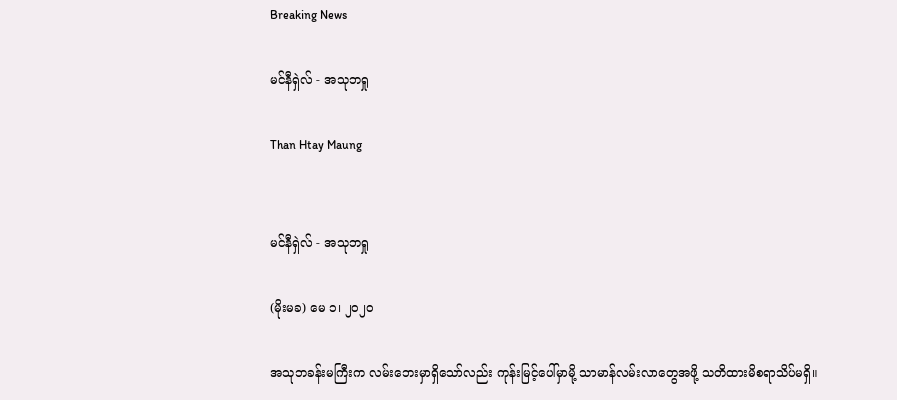Breaking News

မင်နီရှဲလ် - အသုဘရှု

Than Htay Maung


မင်နီရှဲလ် - အသုဘရှု

(မိုးမခ) မေ ၁၊ ၂၀၂၀

အသုဘခန်းမကြီးက လမ်းဘေးမှာရှိသော်လည်း ကုန်းမြင့်ပေါ်မှာမို့ သာမာန်လမ်းလာတွေအဖို့ သတိထားမိစရာသိပ်မရှိ။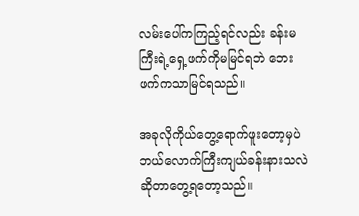လမ်းပေါ်ကကြည့်ရင်လည်း ခန်းမကြီးရဲ့ရှေ့ဖက်ကိုမမြင်ရဘဲ ဘေးဖက်ကသာမြင်ရသည်။

အခုလိုကိုယ်တွေ့ရောက်ဖူးတော့မှပဲ ဘယ်လောက်ကြီးကျယ်ခန်းနားသလဲ ဆိုတာတွေ့ရတော့သည်။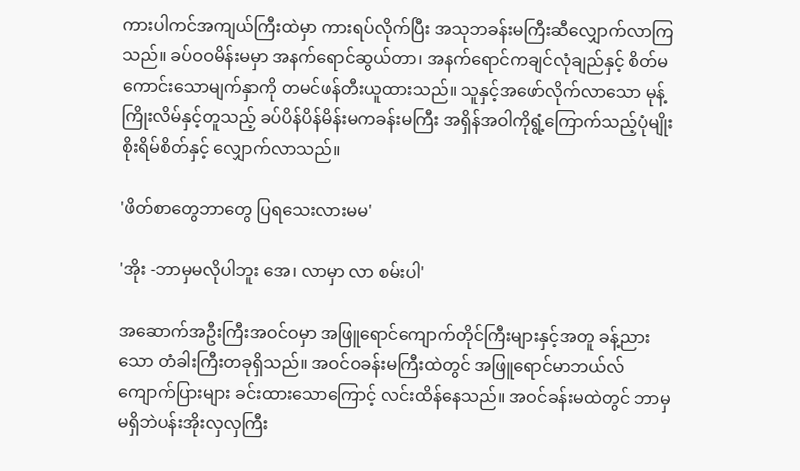ကားပါကင်အကျယ်ကြီးထဲမှာ ကားရပ်လိုက်ပြီး အသုဘခန်းမကြီးဆီလျှောက်လာကြသည်။ ခပ်ဝဝမိန်းမမှာ အနက်ရောင်ဆွယ်တာ၊ အနက်ရောင်ကချင်လုံချည်နှင့် စိတ်မကောင်းသောမျက်နှာကို တမင်ဖန်တီးယူထားသည်။ သူနှင့်အဖော်လိုက်လာသော မုန့်ကြိုးလိမ်နှင့်တူသည့် ခပ်ပိန်ပိန်မိန်းမကခန်းမကြီး အရှိန်အဝါကိုရွံ့ကြောက်သည့်ပုံမျိုး စိုးရိမ်စိတ်နှင့် လျှောက်လာသည်။

'ဖိတ်စာတွေဘာတွေ ပြရသေးလားမမ'

'အိုး -ဘာမှမလိုပါဘူး အေ၊ လာမှာ လာ စမ်းပါ'

အဆောက်အဦးကြီးအဝင်ဝမှာ အဖြူရောင်ကျောက်တိုင်ကြီးများနှင့်အတူ ခန့်ညားသော တံခါးကြီးတခုရှိသည်။ အဝင်ဝခန်းမကြီးထဲတွင် အဖြူရောင်မာဘယ်လ်ကျောက်ပြားများ ခင်းထားသောကြောင့် လင်းထိန်နေသည်။ အဝင်ခန်းမထဲတွင် ဘာမှမရှိဘဲပန်းအိုးလှလှကြီး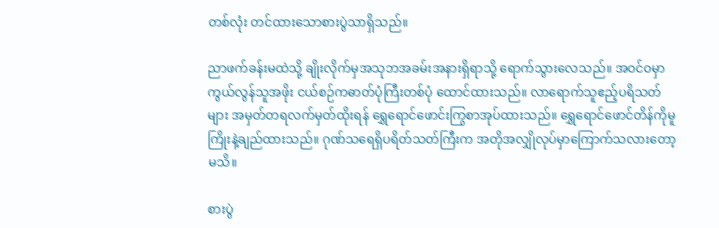တစ်လုံး တင်ထားသောစားပွဲသာရှိသည်။

ညာဖက်ခန်းမထဲသို့ ချိုးလိုက်မှအသုဘအခမ်းအနားရှိရာသို့ ရောက်သွားလေသည်။ အဝင်ဝမှာကွယ်လွန်သူအဖိုး ငယ်စဉ်ကဓာတ်ပုံကြီးတစ်ပုံ ထောင်ထားသည်။ လာရောက်သူဧည့်ပရိသတ်များ အမှတ်တရလက်မှတ်ထိုးရန် ရွှေရောင်ဖောင်းကြွစာအုပ်ထားသည်။ ရွှေရောင်ဖောင်တိန်ကိုမူကြိုးနဲ့ချည်ထားသည်။ ဂုဏ်သရေရှိပရိတ်သတ်ကြီးက အတိုအလျှိုလုပ်မှာကြောက်သလားတော့မသိ။

စားပွဲ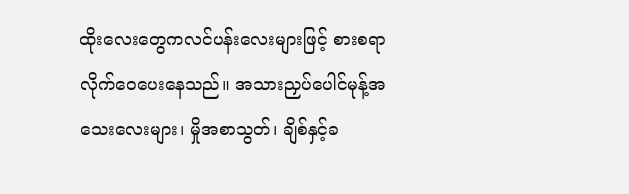ထိုးလေးတွေကလင်ပန်းလေးများဖြင့် စားစရာလိုက်ဝေပေးနေသည်။ အသားညှပ်ပေါင်မုန့်အသေးလေးများ၊ မှိုအစာသွတ်၊ ချိစ်နှင့်ခ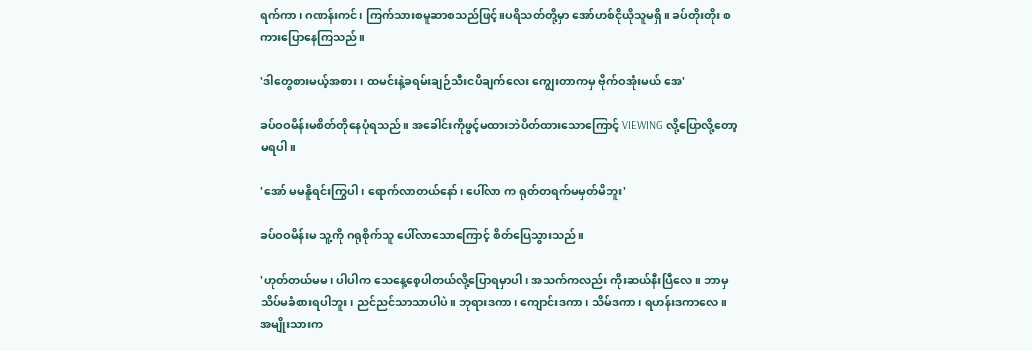ရက်ကာ၊ ဂဏန်းကင်၊ ကြက်သားစမူဆာစသည်ဖြင့်။ပရိသတ်တို့မှာ အော်ဟစ်ငိုယိုသူမရှိ။ ခပ်တိုးတိုး စကားပြောနေကြသည်။

'ဒါတွေစားမယ့်အစား ၊ ထမင်းနဲ့ခရမ်းချဉ်သီးငပိချက်လေး ကျွေးတာကမှ ဗိုက်ဝအုံးမယ် အေ'

ခပ်ဝဝမိန်းမစိတ်တိုနေပုံရသည်။ အခေါင်းကိုဖွင့်မထားဘဲပိတ်ထားသောကြောင့် VIEWING လို့ပြောလို့တော့မရပါ။

'အော် မမနိူရင်းကြွပါ၊ ရောက်လာတယ်နော်၊ ပေါ်လာ က ရုတ်တရက်မမှတ်မိဘူး'

ခပ်ဝဝမိန်းမ သူ့ကို ဂရုစိုက်သူ ပေါ်လာသောကြောင့် စိတ်ပြေသွားသည်။

'ဟုတ်တယ်မမ၊ ပါပါက သေနေ့စေ့ပါတယ်လို့ပြောရမှာပါ၊ အသက်ကလည်း ကိုးဆယ်နီးပြီလေ။ ဘာမှသိပ်မခံစားရပါဘူး၊ ညင်ညင်သာသာပါပဲ။ ဘုရားဒကာ၊ ကျောင်းဒကာ၊ သိမ်ဒကာ၊ ရဟန်းဒကာလေ။ အမျိုးသားက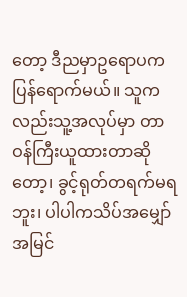တော့ ဒီညမှာဥရောပကပြန်ရောက်မယ်။ သူကလည်းသူ့အလုပ်မှာ တာဝန်ကြီးယူထားတာဆိုတော့၊ ခွင့်ရုတ်တရက်မရဘူး၊ ပါပါကသိပ်အမျှော်အမြင်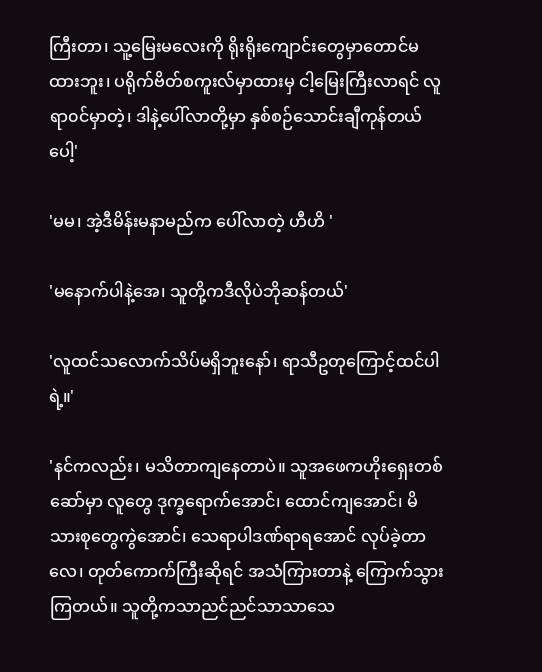ကြီးတာ၊ သူ့မြေးမလေးကို ရိုးရိုးကျောင်းတွေမှာတောင်မထားဘူး၊ ပရိုက်ဗိတ်စကူးလ်မှာထားမှ ငါ့မြေးကြီးလာရင် လူရာ၀င်မှာတဲ့၊ ဒါနဲ့ပေါ်လာတို့မှာ နှစ်စဉ်သောင်းချီကုန်တယ်ပေါ့'

'မမ၊ အဲ့ဒီမိန်းမနာမည်က ပေါ်လာတဲ့ ဟီဟိ '

'မနောက်ပါနဲ့အေ၊ သူတို့ကဒီလိုပဲဘိုဆန်တယ်'

'လူထင်သလောက်သိပ်မရှိဘူးနော်၊ ရာသီဥတုကြောင့်ထင်ပါရဲ့။'

'နင်ကလည်း၊ မသိတာကျနေတာပဲ။ သူအဖေကဟိုးရှေးတစ်ဆော်မှာ လူတွေ ဒုက္ခရောက်အောင်၊ ထောင်ကျအောင်၊ မိသားစုတွေကွဲအောင်၊‌ သေရာပါဒဏ်ရာရအောင် လုပ်ခဲ့တာလေ၊ တုတ်ကောက်ကြီးဆိုရင် အသံကြားတာနဲ့ ကြောက်သွားကြတယ်။ သူတို့ကသာညင်ညင်သာသာသေ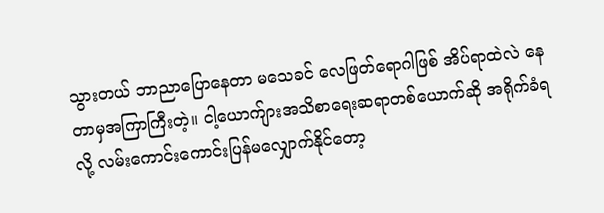သွားတယ် ဘာညာပြောနေတာ မသေခင် လေဖြတ်ရောဂါဖြစ် အိပ်ရာထဲလဲ နေတာမှအကြာကြီးတဲ့။ ငါ့ယောက်ျားအသိစာရေးဆရာတစ်ယောက်ဆို အရိုက်ခံရလို့ လမ်းကောင်းကောင်းပြန်မလျှောက်နိုင်တော့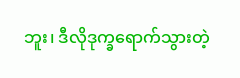ဘူး၊ ဒီလိုဒုက္ခရောက်သွားတဲ့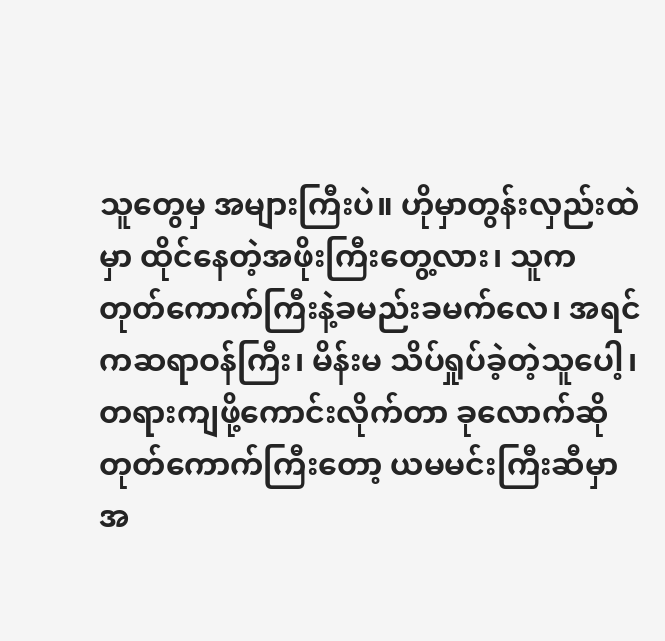သူတွေမှ အများကြီးပဲ။ ဟိုမှာတွန်းလှည်းထဲမှာ ထိုင်နေတဲ့အဖိုးကြီးတွေ့လား၊ သူက တုတ်ကောက်ကြီးနဲ့ခမည်းခမက်လေ၊ အရင်ကဆရာဝန်ကြီး၊ မိန်းမ သိပ်ရှုပ်ခဲ့တဲ့သူပေါ့၊ တရားကျဖို့ကောင်းလိုက်တာ ခုလောက်ဆို တုတ်ကောက်ကြီးတော့ ယမမင်းကြီးဆီမှာ အ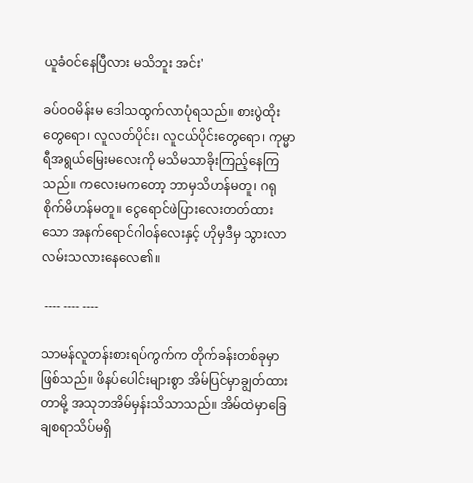ယူခံဝင်နေပြီလား မသိဘူး အင်း'

ခပ်ဝဝမိန်းမ ဒေါသထွက်လာပုံရသည်။ စားပွဲထိုးတွေရော၊ လူလတ်ပိုင်း၊ လူငယ်ပိုင်းတွေရော၊ ကုမ္မာရီအရွယ်မြေးမလေးကို မသိမသာခိုးကြည့်နေကြသည်။ ကလေးမကတော့ ဘာမှသိဟန်မတူ၊ ဂရုစိုက်မိဟန်မတူ။ ငွေရောင်ဖဲပြားလေးတတ်ထားသော အနက်ရောင်ဂါဝန်လေးနှင့် ဟိုမှဒီမှ သွားလာလမ်းသလားနေလေ၏။

 ---- ---- ----

သာမန်လူတန်းစားရပ်ကွက်က တိုက်ခန်းတစ်ခုမှာဖြစ်သည်။ ဖိနပ်ပေါင်းများစွာ အိမ်ပြင်မှာချွတ်ထားတာမို့ အသုဘအိမ်မှန်းသိသာသည်။ အိမ်ထဲမှာခြေချစရာသိပ်မရှိ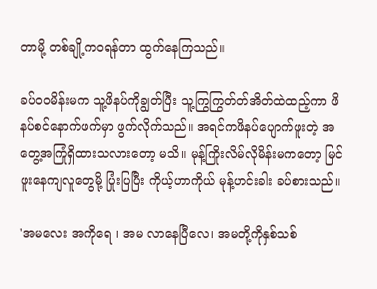တာမို့ တစ်ချို့ကဝရန်တာ ထွက်နေကြသည်။

ခပ်ဝဝမိန်းမက သူ့ဖိနပ်ကိုချွတ်ပြီး သူ့ကြွကြွတ်တ်အိတ်ထဲထည့်ကာ ဖိနပ်စင်နောက်ဖက်မှာ ဖွက်လိုက်သည်။ အရင်ကဖိနပ်ပျောက်ဖူးတဲ့ အတွေ့အကြုံရှိထားသလားတော့ မသိ။ မုန့်ကြိုးလိမ်လိုမိန်းမကတော့ မြင်ဖူးနေကျလူတွေမို့ ပြုံးပြပြီး ကိုယ့်ဟာကိုယ် မုန့်ဟင်းခါး ခပ်စားသည်။

'အမလေး အကိုရေ ၊ အမ လာနေပြီလေ၊ အမတို့ကိုနှစ်သစ်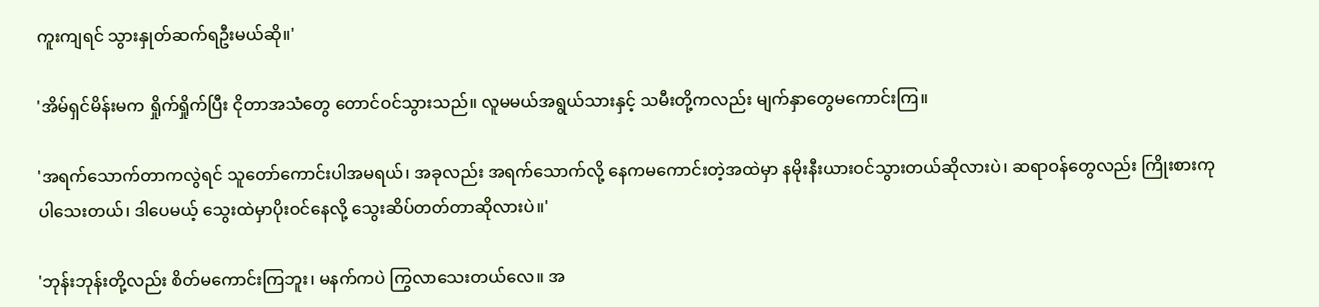ကူးကျရင် သွားနှုတ်ဆက်ရဦးမယ်ဆို။'

'အိမ်ရှင်မိန်းမက ရှိုက်ရှိုက်ပြီး ငိုတာအသံတွေ တောင်ဝင်သွားသည်။ လူမမယ်အရွယ်သားနှင့် သမီးတို့ကလည်း မျက်နှာတွေမကောင်းကြ။

'အရက်သောက်တာကလွဲရင် သူတော်ကောင်းပါအမရယ်၊ အခုလည်း အရက်သောက်လို့ နေကမကောင်းတဲ့အထဲမှာ နမိုးနီးယားဝင်သွားတယ်ဆိုလားပဲ၊ ဆရာဝန်တွေလည်း ကြိုးစားကုပါသေးတယ်၊ ဒါပေမယ့် သွေးထဲမှာပိုးဝင်နေလို့ သွေးဆိပ်တတ်တာဆိုလားပဲ။'

'ဘုန်းဘုန်းတို့လည်း စိတ်မကောင်းကြဘူး၊ မနက်ကပဲ ကြွလာသေးတယ်လေ။ အ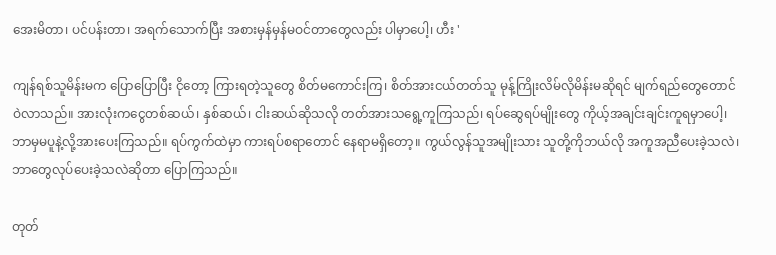အေးမိတာ၊ ပင်ပန်းတာ၊ အရက်သောက်ပြီး အစားမှန်မှန်မဝင်တာတွေလည်း ပါမှာပေါ့၊ ဟီး '

ကျန်ရစ်သူမိန်းမက ပြောပြောပြီး ငိုတော့ ကြားရတဲ့သူတွေ စိတ်မကောင်းကြ၊ စိတ်အားငယ်တတ်သူ မုန့်ကြိုးလိမ်လိုမိန်းမဆိုရင် မျက်ရည်တွေတောင်ဝဲလာသည်။ အားလုံးကငွေတစ်ဆယ်၊ နှစ်ဆယ်၊ ငါးဆယ်ဆိုသလို တတ်အားသ‌ရွေ့ကူကြသည်၊ ရပ်ဆွေရပ်မျိုးတွေ ကိုယ့်အချင်းချင်းကူရမှာပေါ့၊ ဘာမှမပူနဲ့လို့အားပေးကြသည်။ ရပ်ကွက်ထဲမှာ ကားရပ်စရာတောင် နေရာမရှိတော့။ ကွယ်လွန်သူအမျိုးသား သူတို့ကိုဘယ်လို အကူအညီပေးခဲ့သလဲ၊ ဘာတွေလုပ်ပေးခဲ့သလဲဆိုတာ ပြောကြသည်။

တုတ်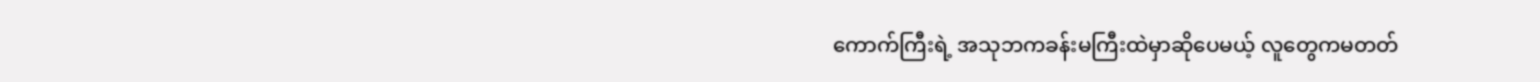ကောက်ကြီးရဲ့ အသုဘကခန်းမကြီးထဲမှာဆိုပေမယ့် လူတွေကမတတ်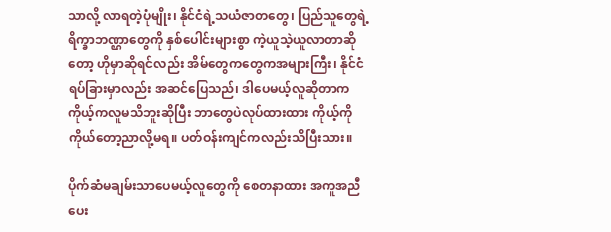သာလို့ လာရတဲ့ပုံမျိုး၊ နိုင်ငံရဲ့သယံဇာတတွေ၊ ပြည်သူတွေရဲ့ရိက္ခာဘဏ္ဌာတွေကို နှစ်ပေါင်းများစွာ ကဲ့ယူသဲ့ယူလာတာဆိုတော့ ဟိုမှာဆိုရင်လည်း အိမ်တွေကတွေကအများကြီး၊ နိုင်ငံရပ်ခြားမှာလည်း အဆင်ပြေသည်၊ ဒါပေမယ့်လူဆိုတာက ကိုယ့်ကလူမသိဘူးဆိုပြီး ဘာတွေပဲလုပ်ထားထား ကိုယ့်ကိုကိုယ်တော့ညာလို့မရ။ ပတ်ဝန်းကျင်ကလည်းသိပြီးသား။

ပိုက်ဆံမချမ်းသာပေမယ့်လူတွေကို စေတနာထား အကူအညီပေး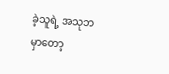ခဲ့သူရဲ့ အသုဘမှာတော့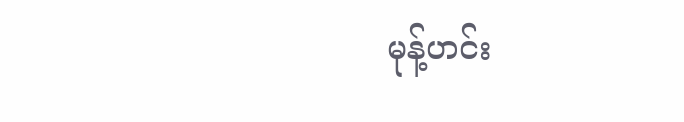မုန့်ဟင်း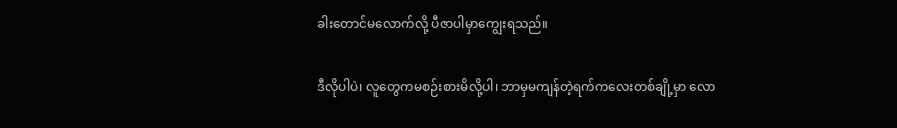ခါးတောင်မလောက်လို့ ပီဇာပါမှာကျွေးရသည်။

ဒီလိုပါပဲ၊ လူတွေကမစဉ်းစားမိလို့ပါ၊ ဘာမှမကျန်တဲ့ရက်ကလေးတစ်ချို့မှာ လော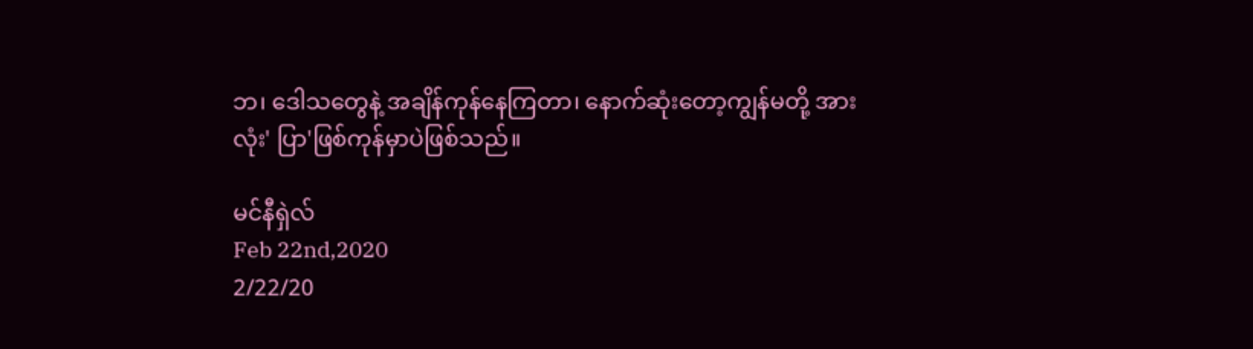ဘ၊ ဒေါသတွေနဲ့ အချိန်ကုန်နေကြတာ၊ နောက်ဆုံးတော့ကျွန်မတို့ အားလုံး' ပြာ'ဖြစ်ကုန်မှာပဲဖြစ်သည်။

မင်နီရှဲလ်
Feb 22nd,2020
2/22/20